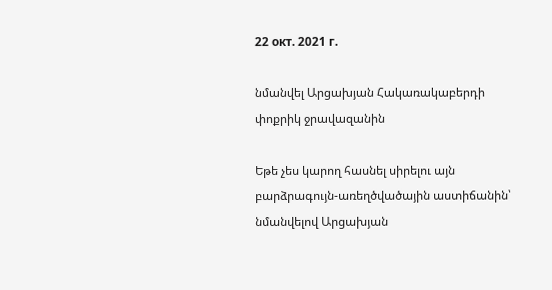22 окт. 2021 г.

նմանվել Արցախյան Հակառակաբերդի փոքրիկ ջրավազանին

Եթե չես կարող հասնել սիրելու այն բարձրագույն-առեղծվածային աստիճանին՝ նմանվելով Արցախյան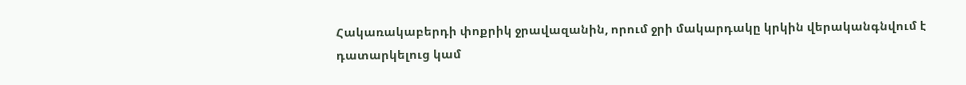Հակառակաբերդի փոքրիկ ջրավազանին, որում ջրի մակարդակը կրկին վերականգնվում է դատարկելուց կամ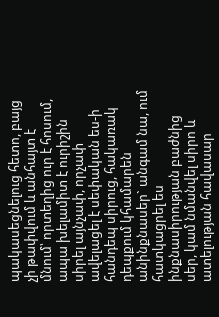պակասեցնելուց հետո, բայց չի թափվում և անհայտ է մնում՝ որտեղից ուր է հոսում, ապա խելամիտ է ուրիշին սիրել այնչափ, որչափ ավելացել է սեփական ես-ի հանդեպ սիրուց, հակառակ դեպքում կհամարեն անինքնասեր` անգամ նա, ում հատկացրել ես ինքնասիրության բաժնից սեր, կամ նմանվել սիրո և ատելության հավասար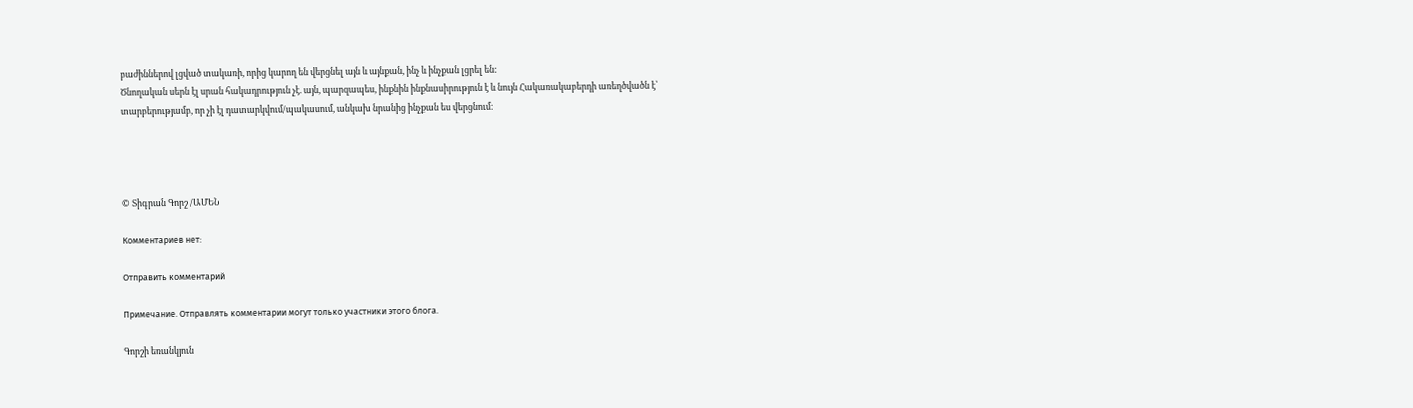բաժիններով լցված տակառի, որից կարող են վերցնել այն և այնքան, ինչ և ինչքան լցրել են:
Ծնողական սերն էլ սրան հակադրություն չէ. այն, պարզապես, ինքնին ինքնասիրություն է և նույն Հակառակաբերդի առեղծվածն է՝ տարբերությամբ, որ չի էլ դատարկվում/պակասում, անկախ նրանից ինչքան ես վերցնում։




© Տիգրան Գորշ /ԱՄԵՆ

Комментариев нет:

Отправить комментарий

Примечание. Отправлять комментарии могут только участники этого блога.

Գորշի եռանկյուն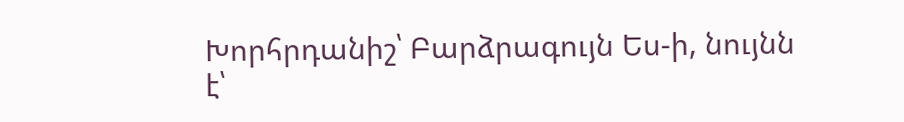Խորհրդանիշ՝ Բարձրագույն Ես-ի, նույնն է՝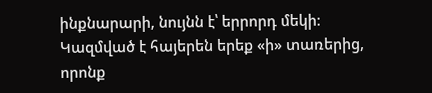ինքնարարի, նույնն է՝ երրորդ մեկի։ Կազմված է հայերեն երեք «ի» տառերից, որոնք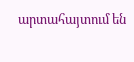արտահայտում են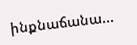ինքնաճանա...